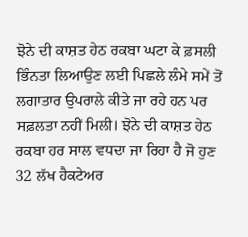ਝੋਨੇ ਦੀ ਕਾਸ਼ਤ ਹੇਠ ਰਕਬਾ ਘਟਾ ਕੇ ਫ਼ਸਲੀ ਭਿੰਨਤਾ ਲਿਆਉਣ ਲਈ ਪਿਛਲੇ ਲੰਮੇ ਸਮੇਂ ਤੋਂ ਲਗਾਤਾਰ ਉਪਰਾਲੇ ਕੀਤੇ ਜਾ ਰਹੇ ਹਨ ਪਰ ਸਫ਼ਲਤਾ ਨਹੀਂ ਮਿਲੀ। ਝੋਨੇ ਦੀ ਕਾਸ਼ਤ ਹੇਠ ਰਕਬਾ ਹਰ ਸਾਲ ਵਧਦਾ ਜਾ ਰਿਹਾ ਹੈ ਜੋ ਹੁਣ 32 ਲੱਖ ਹੈਕਟੇਅਰ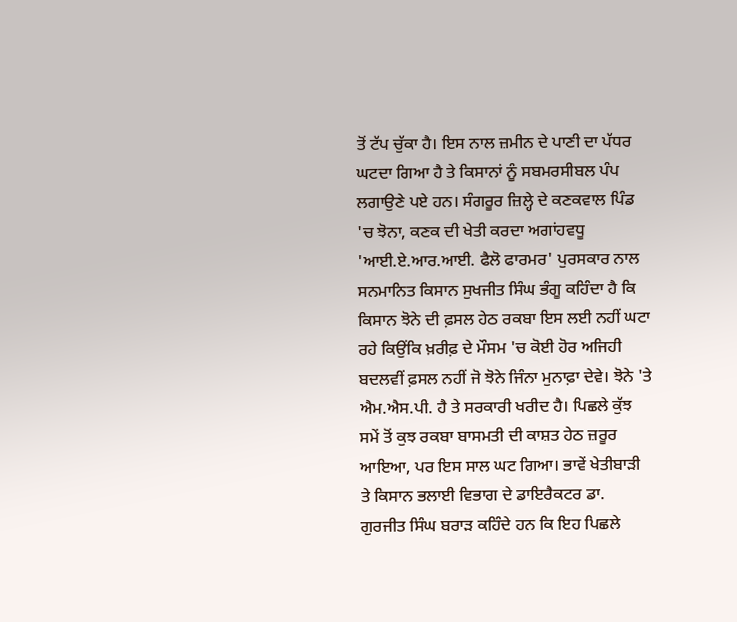ਤੋਂ ਟੱਪ ਚੁੱਕਾ ਹੈ। ਇਸ ਨਾਲ ਜ਼ਮੀਨ ਦੇ ਪਾਣੀ ਦਾ ਪੱਧਰ ਘਟਦਾ ਗਿਆ ਹੈ ਤੇ ਕਿਸਾਨਾਂ ਨੂੰ ਸਬਮਰਸੀਬਲ ਪੰਪ ਲਗਾਉਣੇ ਪਏ ਹਨ। ਸੰਗਰੂਰ ਜ਼ਿਲ੍ਹੇ ਦੇ ਕਣਕਵਾਲ ਪਿੰਡ 'ਚ ਝੋਨਾ, ਕਣਕ ਦੀ ਖੇਤੀ ਕਰਦਾ ਅਗਾਂਹਵਧੂ 'ਆਈ.ਏ.ਆਰ.ਆਈ. ਫੈਲੋ ਫਾਰਮਰ' ਪੁਰਸਕਾਰ ਨਾਲ ਸਨਮਾਨਿਤ ਕਿਸਾਨ ਸੁਖਜੀਤ ਸਿੰਘ ਭੰਗੂ ਕਹਿੰਦਾ ਹੈ ਕਿ ਕਿਸਾਨ ਝੋਨੇ ਦੀ ਫ਼ਸਲ ਹੇਠ ਰਕਬਾ ਇਸ ਲਈ ਨਹੀਂ ਘਟਾ ਰਹੇ ਕਿਉਂਕਿ ਖ਼ਰੀਫ਼ ਦੇ ਮੌਸਮ 'ਚ ਕੋਈ ਹੋਰ ਅਜਿਹੀ ਬਦਲਵੀਂ ਫ਼ਸਲ ਨਹੀਂ ਜੋ ਝੋਨੇ ਜਿੰਨਾ ਮੁਨਾਫ਼ਾ ਦੇਵੇ। ਝੋਨੇ 'ਤੇ ਐਮ.ਐਸ.ਪੀ. ਹੈ ਤੇ ਸਰਕਾਰੀ ਖਰੀਦ ਹੈ। ਪਿਛਲੇ ਕੁੱਝ ਸਮੇਂ ਤੋਂ ਕੁਝ ਰਕਬਾ ਬਾਸਮਤੀ ਦੀ ਕਾਸ਼ਤ ਹੇਠ ਜ਼ਰੂਰ ਆਇਆ, ਪਰ ਇਸ ਸਾਲ ਘਟ ਗਿਆ। ਭਾਵੇਂ ਖੇਤੀਬਾੜੀ ਤੇ ਕਿਸਾਨ ਭਲਾਈ ਵਿਭਾਗ ਦੇ ਡਾਇਰੈਕਟਰ ਡਾ. ਗੁਰਜੀਤ ਸਿੰਘ ਬਰਾੜ ਕਹਿੰਦੇ ਹਨ ਕਿ ਇਹ ਪਿਛਲੇ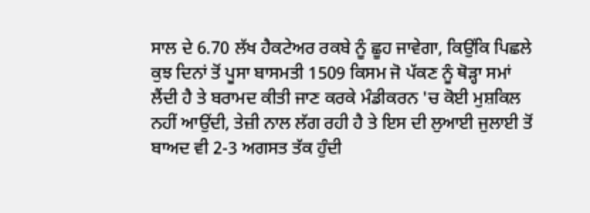ਸਾਲ ਦੇ 6.70 ਲੱਖ ਹੈਕਟੇਅਰ ਰਕਬੇ ਨੂੰ ਛੂਹ ਜਾਵੇਗਾ, ਕਿਉਂਕਿ ਪਿਛਲੇ ਕੁਝ ਦਿਨਾਂ ਤੋਂ ਪੂਸਾ ਬਾਸਮਤੀ 1509 ਕਿਸਮ ਜੋ ਪੱਕਣ ਨੂੰ ਥੋੜ੍ਹਾ ਸਮਾਂ ਲੈਂਦੀ ਹੈ ਤੇ ਬਰਾਮਦ ਕੀਤੀ ਜਾਣ ਕਰਕੇ ਮੰਡੀਕਰਨ 'ਚ ਕੋਈ ਮੁਸ਼ਕਿਲ ਨਹੀਂ ਆਉਂਦੀ, ਤੇਜ਼ੀ ਨਾਲ ਲੱਗ ਰਹੀ ਹੈ ਤੇ ਇਸ ਦੀ ਲੁਆਈ ਜੁਲਾਈ ਤੋਂ ਬਾਅਦ ਵੀ 2-3 ਅਗਸਤ ਤੱਕ ਹੁੰਦੀ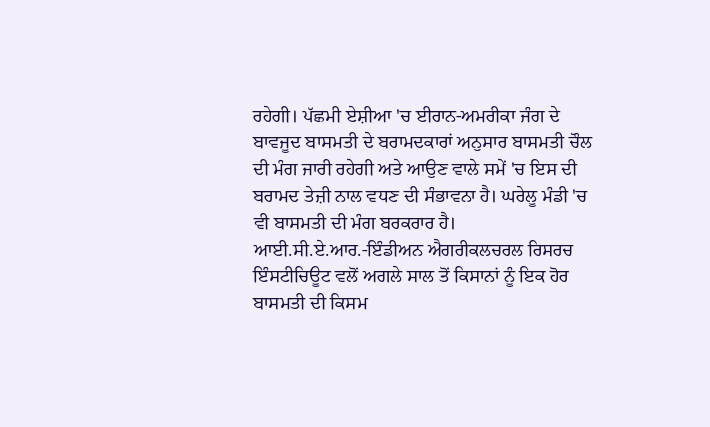ਰਹੇਗੀ। ਪੱਛਮੀ ਏਸ਼ੀਆ 'ਚ ਈਰਾਨ-ਅਮਰੀਕਾ ਜੰਗ ਦੇ ਬਾਵਜੂਦ ਬਾਸਮਤੀ ਦੇ ਬਰਾਮਦਕਾਰਾਂ ਅਨੁਸਾਰ ਬਾਸਮਤੀ ਚੌਲ ਦੀ ਮੰਗ ਜਾਰੀ ਰਹੇਗੀ ਅਤੇ ਆਉਣ ਵਾਲੇ ਸਮੇਂ 'ਚ ਇਸ ਦੀ ਬਰਾਮਦ ਤੇਜ਼ੀ ਨਾਲ ਵਧਣ ਦੀ ਸੰਭਾਵਨਾ ਹੈ। ਘਰੇਲੂ ਮੰਡੀ 'ਚ ਵੀ ਬਾਸਮਤੀ ਦੀ ਮੰਗ ਬਰਕਰਾਰ ਹੈ। ਆਈ.ਸੀ.ਏ.ਆਰ.-ਇੰਡੀਅਨ ਐਗਰੀਕਲਚਰਲ ਰਿਸਰਚ ਇੰਸਟੀਚਿਊਟ ਵਲੋਂ ਅਗਲੇ ਸਾਲ ਤੋਂ ਕਿਸਾਨਾਂ ਨੂੰ ਇਕ ਹੋਰ ਬਾਸਮਤੀ ਦੀ ਕਿਸਮ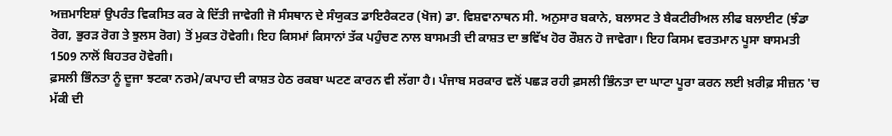ਅਜ਼ਮਾਇਸ਼ਾਂ ਉਪਰੰਤ ਵਿਕਸਿਤ ਕਰ ਕੇ ਦਿੱਤੀ ਜਾਵੇਗੀ ਜੋ ਸੰਸਥਾਨ ਦੇ ਸੰਯੁਕਤ ਡਾਇਰੈਕਟਰ (ਖੋਜ) ਡਾ. ਵਿਸ਼ਵਾਨਾਥਨ ਸੀ. ਅਨੁਸਾਰ ਬਕਾਨੇ, ਬਲਾਸਟ ਤੇ ਬੈਕਟੀਰੀਅਲ ਲੀਫ ਬਲਾਈਟ (ਝੰਡਾ ਰੋਗ, ਭੁਰੜ ਰੋਗ ਤੇ ਝੁਲਸ ਰੋਗ) ਤੋਂ ਮੁਕਤ ਹੋਵੇਗੀ। ਇਹ ਕਿਸਮਾਂ ਕਿਸਾਨਾਂ ਤੱਕ ਪਹੁੰਚਣ ਨਾਲ ਬਾਸਮਤੀ ਦੀ ਕਾਸ਼ਤ ਦਾ ਭਵਿੱਖ ਹੋਰ ਰੌਸ਼ਨ ਹੋ ਜਾਵੇਗਾ। ਇਹ ਕਿਸਮ ਵਰਤਮਾਨ ਪੂਸਾ ਬਾਸਮਤੀ 1509 ਨਾਲੋਂ ਬਿਹਤਰ ਹੋਵੇਗੀ।
ਫ਼ਸਲੀ ਭਿੰਨਤਾ ਨੂੰ ਦੂਜਾ ਝਟਕਾ ਨਰਮੇ/ਕਪਾਹ ਦੀ ਕਾਸ਼ਤ ਹੇਠ ਰਕਬਾ ਘਟਣ ਕਾਰਨ ਵੀ ਲੱਗਾ ਹੈ। ਪੰਜਾਬ ਸਰਕਾਰ ਵਲੋਂ ਪਛੜ ਰਹੀ ਫ਼ਸਲੀ ਭਿੰਨਤਾ ਦਾ ਘਾਟਾ ਪੂਰਾ ਕਰਨ ਲਈ ਖ਼ਰੀਫ਼ ਸੀਜ਼ਨ 'ਚ ਮੱਕੀ ਦੀ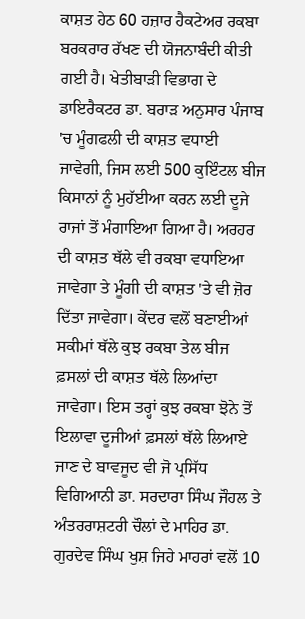ਕਾਸ਼ਤ ਹੇਠ 60 ਹਜ਼ਾਰ ਹੈਕਟੇਅਰ ਰਕਬਾ ਬਰਕਰਾਰ ਰੱਖਣ ਦੀ ਯੋਜਨਾਬੰਦੀ ਕੀਤੀ ਗਈ ਹੈ। ਖੇਤੀਬਾੜੀ ਵਿਭਾਗ ਦੇ ਡਾਇਰੈਕਟਰ ਡਾ. ਬਰਾੜ ਅਨੁਸਾਰ ਪੰਜਾਬ 'ਚ ਮੂੰਗਫਲੀ ਦੀ ਕਾਸ਼ਤ ਵਧਾਈ ਜਾਵੇਗੀ, ਜਿਸ ਲਈ 500 ਕੁਇੰਟਲ ਬੀਜ ਕਿਸਾਨਾਂ ਨੂੰ ਮੁਹੱਈਆ ਕਰਨ ਲਈ ਦੂਜੇ ਰਾਜਾਂ ਤੋਂ ਮੰਗਾਇਆ ਗਿਆ ਹੈ। ਅਰਹਰ ਦੀ ਕਾਸ਼ਤ ਥੱਲੇ ਵੀ ਰਕਬਾ ਵਧਾਇਆ ਜਾਵੇਗਾ ਤੇ ਮੂੰਗੀ ਦੀ ਕਾਸ਼ਤ 'ਤੇ ਵੀ ਜ਼ੋਰ ਦਿੱਤਾ ਜਾਵੇਗਾ। ਕੇਂਦਰ ਵਲੋਂ ਬਣਾਈਆਂ ਸਕੀਮਾਂ ਥੱਲੇ ਕੁਝ ਰਕਬਾ ਤੇਲ ਬੀਜ ਫ਼ਸਲਾਂ ਦੀ ਕਾਸ਼ਤ ਥੱਲੇ ਲਿਆਂਦਾ ਜਾਵੇਗਾ। ਇਸ ਤਰ੍ਹਾਂ ਕੁਝ ਰਕਬਾ ਝੋਨੇ ਤੋਂ ਇਲਾਵਾ ਦੂਜੀਆਂ ਫ਼ਸਲਾਂ ਥੱਲੇ ਲਿਆਏ ਜਾਣ ਦੇ ਬਾਵਜੂਦ ਵੀ ਜੋ ਪ੍ਰਸਿੱਧ ਵਿਗਿਆਨੀ ਡਾ. ਸਰਦਾਰਾ ਸਿੰਘ ਜੌਹਲ ਤੇ ਅੰਤਰਰਾਸ਼ਟਰੀ ਚੌਲਾਂ ਦੇ ਮਾਹਿਰ ਡਾ. ਗੁਰਦੇਵ ਸਿੰਘ ਖੁਸ਼ ਜਿਹੇ ਮਾਹਰਾਂ ਵਲੋਂ 10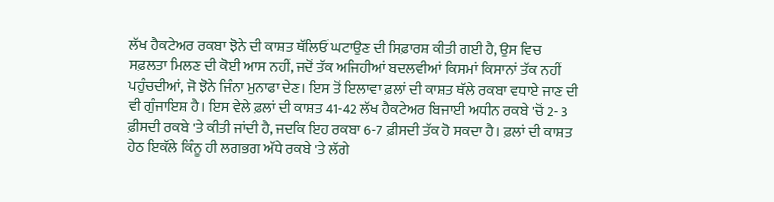ਲੱਖ ਹੈਕਟੇਅਰ ਰਕਬਾ ਝੋਨੇ ਦੀ ਕਾਸ਼ਤ ਥੱਲਿਓਂ ਘਟਾਉਣ ਦੀ ਸਿਫ਼ਾਰਸ਼ ਕੀਤੀ ਗਈ ਹੈ, ਉਸ ਵਿਚ ਸਫ਼ਲਤਾ ਮਿਲਣ ਦੀ ਕੋਈ ਆਸ ਨਹੀਂ, ਜਦੋਂ ਤੱਕ ਅਜਿਹੀਆਂ ਬਦਲਵੀਆਂ ਕਿਸਮਾਂ ਕਿਸਾਨਾਂ ਤੱਕ ਨਹੀਂ ਪਹੁੰਚਦੀਆਂ, ਜੋ ਝੋਨੇ ਜਿੰਨਾ ਮੁਨਾਫਾ ਦੇਣ। ਇਸ ਤੋਂ ਇਲਾਵਾ ਫ਼ਲਾਂ ਦੀ ਕਾਸ਼ਤ ਥੱਲੇ ਰਕਬਾ ਵਧਾਏ ਜਾਣ ਦੀ ਵੀ ਗੁੰਜਾਇਸ਼ ਹੈ। ਇਸ ਵੇਲੇ ਫ਼ਲਾਂ ਦੀ ਕਾਸ਼ਤ 41-42 ਲੱਖ ਹੈਕਟੇਅਰ ਬਿਜਾਈ ਅਧੀਨ ਰਕਬੇ 'ਚੋਂ 2- 3 ਫ਼ੀਸਦੀ ਰਕਬੇ 'ਤੇ ਕੀਤੀ ਜਾਂਦੀ ਹੈ, ਜਦਕਿ ਇਹ ਰਕਬਾ 6-7 ਫ਼ੀਸਦੀ ਤੱਕ ਹੋ ਸਕਦਾ ਹੈ। ਫ਼ਲਾਂ ਦੀ ਕਾਸ਼ਤ ਹੇਠ ਇਕੱਲੇ ਕਿੰਨੂ ਹੀ ਲਗਭਗ ਅੱਧੇ ਰਕਬੇ 'ਤੇ ਲੱਗੇ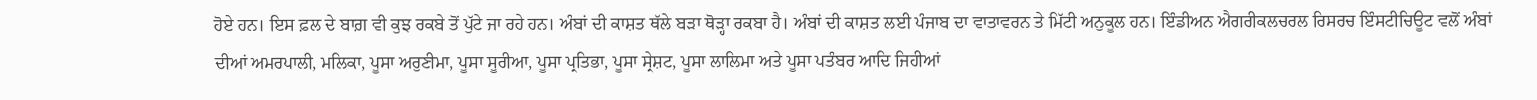ਹੋਏ ਹਨ। ਇਸ ਫ਼ਲ ਦੇ ਬਾਗ਼ ਵੀ ਕੁਝ ਰਕਬੇ ਤੋਂ ਪੁੱਟੇ ਜਾ ਰਹੇ ਹਨ। ਅੰਬਾਂ ਦੀ ਕਾਸ਼ਤ ਥੱਲੇ ਬੜਾ ਥੋੜ੍ਹਾ ਰਕਬਾ ਹੈ। ਅੰਬਾਂ ਦੀ ਕਾਸ਼ਤ ਲਈ ਪੰਜਾਬ ਦਾ ਵਾਤਾਵਰਨ ਤੇ ਮਿੱਟੀ ਅਨੁਕੂਲ ਹਨ। ਇੰਡੀਅਨ ਐਗਰੀਕਲਚਰਲ ਰਿਸਰਚ ਇੰਸਟੀਚਿਊਟ ਵਲੋਂ ਅੰਬਾਂ ਦੀਆਂ ਅਮਰਪਾਲੀ, ਮਲਿਕਾ, ਪੂਸਾ ਅਰੁਣੀਮਾ, ਪੂਸਾ ਸੂਰੀਆ, ਪੂਸਾ ਪ੍ਰਤਿਭਾ, ਪੂਸਾ ਸ੍ਰੇਸ਼ਟ, ਪੂਸਾ ਲਾਲਿਮਾ ਅਤੇ ਪੂਸਾ ਪਤੰਬਰ ਆਦਿ ਜਿਹੀਆਂ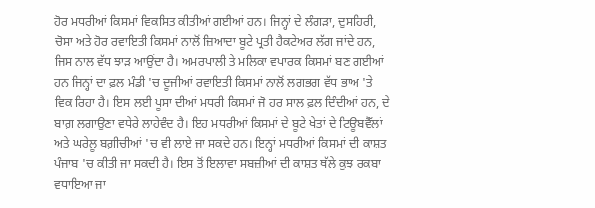ਹੋਰ ਮਧਰੀਆਂ ਕਿਸਮਾਂ ਵਿਕਸਿਤ ਕੀਤੀਆਂ ਗਈਆਂ ਹਨ। ਜਿਨ੍ਹਾਂ ਦੇ ਲੰਗੜਾ, ਦੁਸਹਿਰੀ, ਚੋਸਾ ਅਤੇ ਹੋਰ ਰਵਾਇਤੀ ਕਿਸਮਾਂ ਨਾਲੋਂ ਜ਼ਿਆਦਾ ਬੂਟੇ ਪ੍ਰਤੀ ਹੈਕਟੇਅਰ ਲੱਗ ਜਾਂਦੇ ਹਨ, ਜਿਸ ਨਾਲ ਵੱਧ ਝਾੜ ਆਉਂਦਾ ਹੈ। ਅਮਰਪਾਲੀ ਤੇ ਮਲਿਕਾ ਵਪਾਰਕ ਕਿਸਮਾਂ ਬਣ ਗਈਆਂ ਹਨ ਜਿਨ੍ਹਾਂ ਦਾ ਫ਼ਲ ਮੰਡੀ 'ਚ ਦੂਜੀਆਂ ਰਵਾਇਤੀ ਕਿਸਮਾਂ ਨਾਲੋਂ ਲਗਭਗ ਵੱਧ ਭਾਅ 'ਤੇ ਵਿਕ ਰਿਹਾ ਹੈ। ਇਸ ਲਈ ਪੂਸਾ ਦੀਆਂ ਮਧਰੀ ਕਿਸਮਾਂ ਜੋ ਹਰ ਸਾਲ ਫ਼ਲ ਦਿੰਦੀਆਂ ਹਨ, ਦੇ ਬਾਗ਼ ਲਗਾਉਣਾ ਵਧੇਰੇ ਲਾਹੇਵੰਦ ਹੈ। ਇਹ ਮਧਰੀਆਂ ਕਿਸਮਾਂ ਦੇ ਬੂਟੇ ਖੇਤਾਂ ਦੇ ਟਿਊਬਵੈੱਲਾਂ ਅਤੇ ਘਰੇਲੂ ਬਗ਼ੀਚੀਆਂ 'ਚ ਵੀ ਲਾਏ ਜਾ ਸਕਦੇ ਹਨ। ਇਨ੍ਹਾਂ ਮਧਰੀਆਂ ਕਿਸਮਾਂ ਦੀ ਕਾਸ਼ਤ ਪੰਜਾਬ 'ਚ ਕੀਤੀ ਜਾ ਸਕਦੀ ਹੈ। ਇਸ ਤੋਂ ਇਲਾਵਾ ਸਬਜ਼ੀਆਂ ਦੀ ਕਾਸ਼ਤ ਥੱਲੇ ਕੁਝ ਰਕਬਾ ਵਧਾਇਆ ਜਾ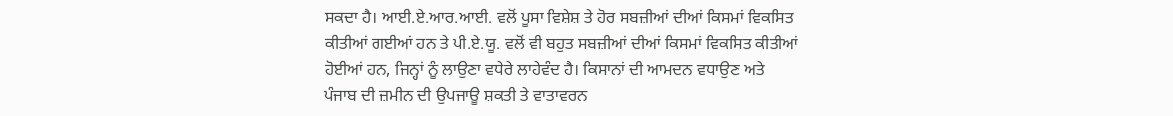ਸਕਦਾ ਹੈ। ਆਈ.ਏ.ਆਰ.ਆਈ. ਵਲੋਂ ਪੂਸਾ ਵਿਸ਼ੇਸ਼ ਤੇ ਹੋਰ ਸਬਜ਼ੀਆਂ ਦੀਆਂ ਕਿਸਮਾਂ ਵਿਕਸਿਤ ਕੀਤੀਆਂ ਗਈਆਂ ਹਨ ਤੇ ਪੀ.ਏ.ਯੂ. ਵਲੋਂ ਵੀ ਬਹੁਤ ਸਬਜ਼ੀਆਂ ਦੀਆਂ ਕਿਸਮਾਂ ਵਿਕਸਿਤ ਕੀਤੀਆਂ ਹੋਈਆਂ ਹਨ, ਜਿਨ੍ਹਾਂ ਨੂੰ ਲਾਉਣਾ ਵਧੇਰੇ ਲਾਹੇਵੰਦ ਹੈ। ਕਿਸਾਨਾਂ ਦੀ ਆਮਦਨ ਵਧਾਉਣ ਅਤੇ ਪੰਜਾਬ ਦੀ ਜ਼ਮੀਨ ਦੀ ਉਪਜਾਊ ਸ਼ਕਤੀ ਤੇ ਵਾਤਾਵਰਨ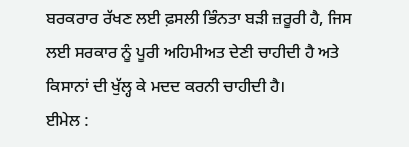ਬਰਕਰਾਰ ਰੱਖਣ ਲਈ ਫ਼ਸਲੀ ਭਿੰਨਤਾ ਬੜੀ ਜ਼ਰੂਰੀ ਹੈ, ਜਿਸ ਲਈ ਸਰਕਾਰ ਨੂੰ ਪੂਰੀ ਅਹਿਮੀਅਤ ਦੇਣੀ ਚਾਹੀਦੀ ਹੈ ਅਤੇ ਕਿਸਾਨਾਂ ਦੀ ਖੁੱਲ੍ਹ ਕੇ ਮਦਦ ਕਰਨੀ ਚਾਹੀਦੀ ਹੈ।
ਈਮੇਲ :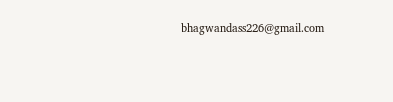bhagwandass226@gmail.com